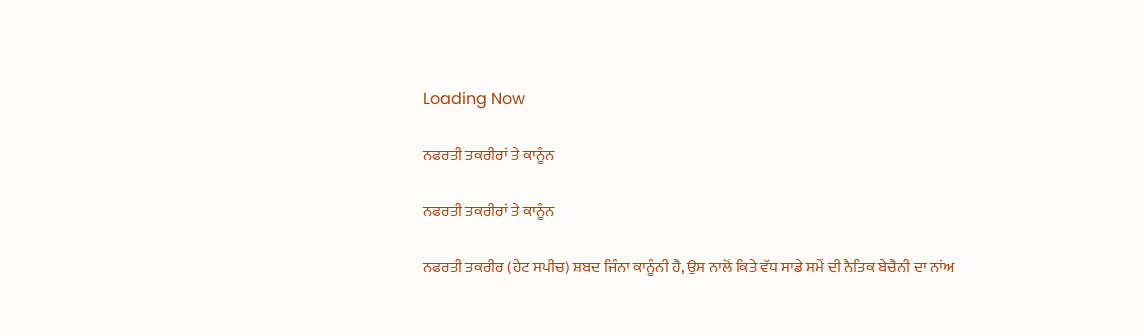Loading Now

ਨਫਰਤੀ ਤਕਰੀਰਾਂ ਤੇ ਕਾਨੂੰਨ

ਨਫਰਤੀ ਤਕਰੀਰਾਂ ਤੇ ਕਾਨੂੰਨ

ਨਫਰਤੀ ਤਕਰੀਰ (ਹੇਟ ਸਪੀਚ) ਸ਼ਬਦ ਜਿੰਨਾ ਕਾਨੂੰਨੀ ਹੈ, ਉਸ ਨਾਲੋਂ ਕਿਤੇ ਵੱਧ ਸਾਡੇ ਸਮੇਂ ਦੀ ਨੈਤਿਕ ਬੇਚੈਨੀ ਦਾ ਨਾਂਅ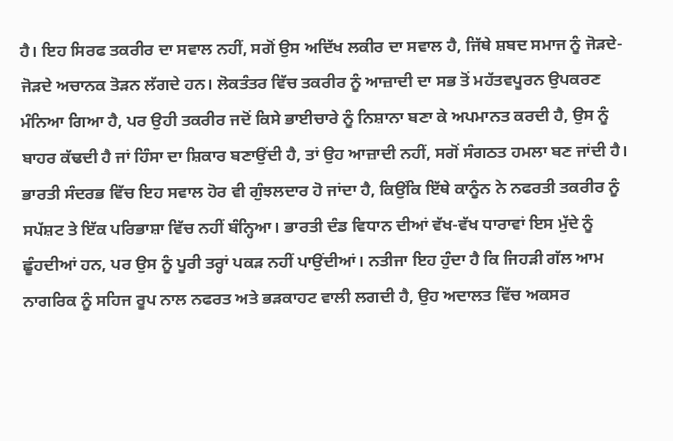ਹੈ। ਇਹ ਸਿਰਫ ਤਕਰੀਰ ਦਾ ਸਵਾਲ ਨਹੀਂ, ਸਗੋਂ ਉਸ ਅਦਿੱਖ ਲਕੀਰ ਦਾ ਸਵਾਲ ਹੈ, ਜਿੱਥੇ ਸ਼ਬਦ ਸਮਾਜ ਨੂੰ ਜੋੜਦੇ-ਜੋੜਦੇ ਅਚਾਨਕ ਤੋੜਨ ਲੱਗਦੇ ਹਨ। ਲੋਕਤੰਤਰ ਵਿੱਚ ਤਕਰੀਰ ਨੂੰ ਆਜ਼ਾਦੀ ਦਾ ਸਭ ਤੋਂ ਮਹੱਤਵਪੂਰਨ ਉਪਕਰਣ ਮੰਨਿਆ ਗਿਆ ਹੈ, ਪਰ ਉਹੀ ਤਕਰੀਰ ਜਦੋਂ ਕਿਸੇ ਭਾਈਚਾਰੇ ਨੂੰ ਨਿਸ਼ਾਨਾ ਬਣਾ ਕੇ ਅਪਮਾਨਤ ਕਰਦੀ ਹੈ, ਉਸ ਨੂੰ ਬਾਹਰ ਕੱਢਦੀ ਹੈ ਜਾਂ ਹਿੰਸਾ ਦਾ ਸ਼ਿਕਾਰ ਬਣਾਉਂਦੀ ਹੈ, ਤਾਂ ਉਹ ਆਜ਼ਾਦੀ ਨਹੀਂ, ਸਗੋਂ ਸੰਗਠਤ ਹਮਲਾ ਬਣ ਜਾਂਦੀ ਹੈ। ਭਾਰਤੀ ਸੰਦਰਭ ਵਿੱਚ ਇਹ ਸਵਾਲ ਹੋਰ ਵੀ ਗੁੰਝਲਦਾਰ ਹੋ ਜਾਂਦਾ ਹੈ, ਕਿਉਂਕਿ ਇੱਥੇ ਕਾਨੂੰਨ ਨੇ ਨਫਰਤੀ ਤਕਰੀਰ ਨੂੰ ਸਪੱਸ਼ਟ ਤੇ ਇੱਕ ਪਰਿਭਾਸ਼ਾ ਵਿੱਚ ਨਹੀਂ ਬੰਨ੍ਹਿਆ। ਭਾਰਤੀ ਦੰਡ ਵਿਧਾਨ ਦੀਆਂ ਵੱਖ-ਵੱਖ ਧਾਰਾਵਾਂ ਇਸ ਮੁੱਦੇ ਨੂੰ ਛੂੰਹਦੀਆਂ ਹਨ, ਪਰ ਉਸ ਨੂੰ ਪੂਰੀ ਤਰ੍ਹਾਂ ਪਕੜ ਨਹੀਂ ਪਾਉਂਦੀਆਂ। ਨਤੀਜਾ ਇਹ ਹੁੰਦਾ ਹੈ ਕਿ ਜਿਹੜੀ ਗੱਲ ਆਮ ਨਾਗਰਿਕ ਨੂੰ ਸਹਿਜ ਰੂਪ ਨਾਲ ਨਫਰਤ ਅਤੇ ਭੜਕਾਹਟ ਵਾਲੀ ਲਗਦੀ ਹੈ, ਉਹ ਅਦਾਲਤ ਵਿੱਚ ਅਕਸਰ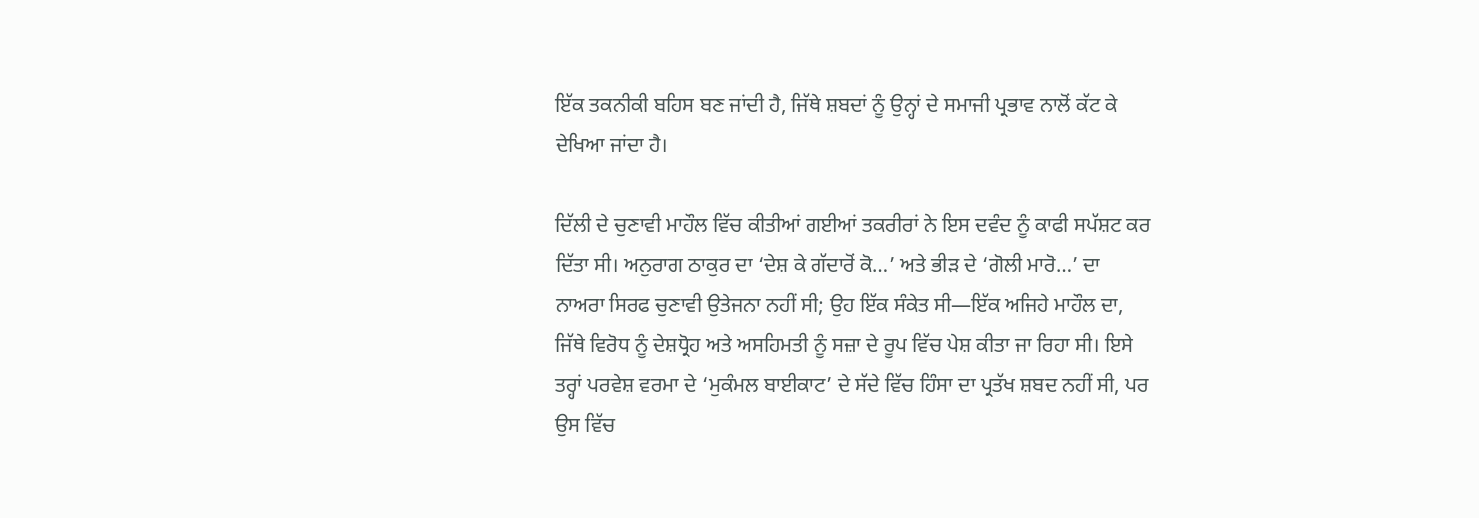ਇੱਕ ਤਕਨੀਕੀ ਬਹਿਸ ਬਣ ਜਾਂਦੀ ਹੈ, ਜਿੱਥੇ ਸ਼ਬਦਾਂ ਨੂੰ ਉਨ੍ਹਾਂ ਦੇ ਸਮਾਜੀ ਪ੍ਰਭਾਵ ਨਾਲੋਂ ਕੱਟ ਕੇ ਦੇਖਿਆ ਜਾਂਦਾ ਹੈ।

ਦਿੱਲੀ ਦੇ ਚੁਣਾਵੀ ਮਾਹੌਲ ਵਿੱਚ ਕੀਤੀਆਂ ਗਈਆਂ ਤਕਰੀਰਾਂ ਨੇ ਇਸ ਦਵੰਦ ਨੂੰ ਕਾਫੀ ਸਪੱਸ਼ਟ ਕਰ ਦਿੱਤਾ ਸੀ। ਅਨੁਰਾਗ ਠਾਕੁਰ ਦਾ ‘ਦੇਸ਼ ਕੇ ਗੱਦਾਰੋਂ ਕੋ…’ ਅਤੇ ਭੀੜ ਦੇ ‘ਗੋਲੀ ਮਾਰੋ…’ ਦਾ ਨਾਅਰਾ ਸਿਰਫ ਚੁਣਾਵੀ ਉਤੇਜਨਾ ਨਹੀਂ ਸੀ; ਉਹ ਇੱਕ ਸੰਕੇਤ ਸੀ—ਇੱਕ ਅਜਿਹੇ ਮਾਹੌਲ ਦਾ, ਜਿੱਥੇ ਵਿਰੋਧ ਨੂੰ ਦੇਸ਼ਧ੍ਰੋਹ ਅਤੇ ਅਸਹਿਮਤੀ ਨੂੰ ਸਜ਼ਾ ਦੇ ਰੂਪ ਵਿੱਚ ਪੇਸ਼ ਕੀਤਾ ਜਾ ਰਿਹਾ ਸੀ। ਇਸੇ ਤਰ੍ਹਾਂ ਪਰਵੇਸ਼ ਵਰਮਾ ਦੇ ‘ਮੁਕੰਮਲ ਬਾਈਕਾਟ’ ਦੇ ਸੱਦੇ ਵਿੱਚ ਹਿੰਸਾ ਦਾ ਪ੍ਰਤੱਖ ਸ਼ਬਦ ਨਹੀਂ ਸੀ, ਪਰ ਉਸ ਵਿੱਚ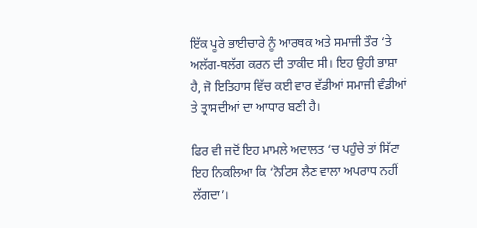ਇੱਕ ਪੂਰੇ ਭਾਈਚਾਰੇ ਨੂੰ ਆਰਥਕ ਅਤੇ ਸਮਾਜੀ ਤੌਰ ‘ਤੇ ਅਲੱਗ-ਥਲੱਗ ਕਰਨ ਦੀ ਤਾਕੀਦ ਸੀ। ਇਹ ਉਹੀ ਭਾਸ਼ਾ ਹੈ, ਜੋ ਇਤਿਹਾਸ ਵਿੱਚ ਕਈ ਵਾਰ ਵੱਡੀਆਂ ਸਮਾਜੀ ਵੰਡੀਆਂ ਤੇ ਤ੍ਰਾਸਦੀਆਂ ਦਾ ਆਧਾਰ ਬਣੀ ਹੈ।

ਫਿਰ ਵੀ ਜਦੋਂ ਇਹ ਮਾਮਲੇ ਅਦਾਲਤ ‘ਚ ਪਹੁੰਚੇ ਤਾਂ ਸਿੱਟਾ ਇਹ ਨਿਕਲਿਆ ਕਿ ‘ਨੋਟਿਸ ਲੈਣ ਵਾਲਾ ਅਪਰਾਧ ਨਹੀਂ ਲੱਗਦਾ’।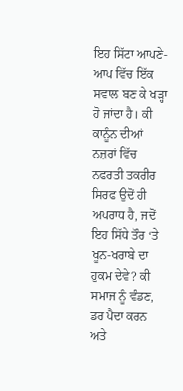ਇਹ ਸਿੱਟਾ ਆਪਣੇ-ਆਪ ਵਿੱਚ ਇੱਕ ਸਵਾਲ ਬਣ ਕੇ ਖੜ੍ਹਾ ਹੋ ਜਾਂਦਾ ਹੈ। ਕੀ ਕਾਨੂੰਨ ਦੀਆਂ ਨਜ਼ਰਾਂ ਵਿੱਚ ਨਫਰਤੀ ਤਕਰੀਰ ਸਿਰਫ ਉਦੋਂ ਹੀ ਅਪਰਾਧ ਹੈ, ਜਦੋਂ ਇਹ ਸਿੱਧੇ ਤੌਰ ‘ਤੇ ਖੂਨ-ਖਰਾਬੇ ਦਾ ਹੁਕਮ ਦੇਵੇ? ਕੀ ਸਮਾਜ ਨੂੰ ਵੰਡਣ, ਡਰ ਪੈਦਾ ਕਰਨ ਅਤੇ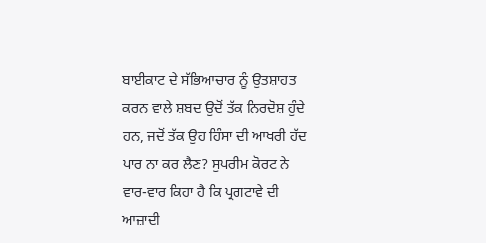ਬਾਈਕਾਟ ਦੇ ਸੱਭਿਆਚਾਰ ਨੂੰ ਉਤਸ਼ਾਹਤ ਕਰਨ ਵਾਲੇ ਸ਼ਬਦ ਉਦੋਂ ਤੱਕ ਨਿਰਦੋਸ਼ ਹੁੰਦੇ ਹਨ, ਜਦੋਂ ਤੱਕ ਉਹ ਹਿੰਸਾ ਦੀ ਆਖਰੀ ਹੱਦ ਪਾਰ ਨਾ ਕਰ ਲੈਣ? ਸੁਪਰੀਮ ਕੋਰਟ ਨੇ ਵਾਰ-ਵਾਰ ਕਿਹਾ ਹੈ ਕਿ ਪ੍ਰਗਟਾਵੇ ਦੀ ਆਜ਼ਾਦੀ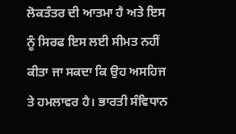ਲੋਕਤੰਤਰ ਦੀ ਆਤਮਾ ਹੈ ਅਤੇ ਇਸ ਨੂੰ ਸਿਰਫ ਇਸ ਲਈ ਸੀਮਤ ਨਹੀਂ ਕੀਤਾ ਜਾ ਸਕਦਾ ਕਿ ਉਹ ਅਸਹਿਜ ਤੇ ਹਮਲਾਵਰ ਹੈ। ਭਾਰਤੀ ਸੰਵਿਧਾਨ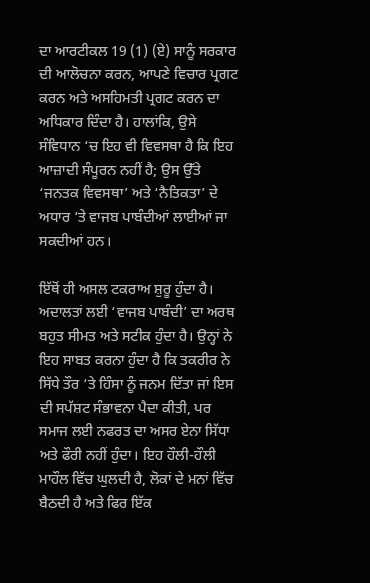ਦਾ ਆਰਟੀਕਲ 19 (1) (ਏ) ਸਾਨੂੰ ਸਰਕਾਰ ਦੀ ਆਲੋਚਨਾ ਕਰਨ, ਆਪਣੇ ਵਿਚਾਰ ਪ੍ਰਗਟ ਕਰਨ ਅਤੇ ਅਸਹਿਮਤੀ ਪ੍ਰਗਟ ਕਰਨ ਦਾ ਅਧਿਕਾਰ ਦਿੰਦਾ ਹੈ। ਹਾਲਾਂਕਿ, ਉਸੇ ਸੰਵਿਧਾਨ ‘ਚ ਇਹ ਵੀ ਵਿਵਸਥਾ ਹੈ ਕਿ ਇਹ ਆਜ਼ਾਦੀ ਸੰਪੂਰਨ ਨਹੀਂ ਹੈ; ਉਸ ਉੱਤੇ ‘ਜਨਤਕ ਵਿਵਸਥਾ’ ਅਤੇ ‘ਨੈਤਿਕਤਾ’ ਦੇ ਅਧਾਰ ‘ਤੇ ਵਾਜਬ ਪਾਬੰਦੀਆਂ ਲਾਈਆਂ ਜਾ ਸਕਦੀਆਂ ਹਨ।

ਇੱਥੋਂ ਹੀ ਅਸਲ ਟਕਰਾਅ ਸ਼ੁਰੂ ਹੁੰਦਾ ਹੈ। ਅਦਾਲਤਾਂ ਲਈ ‘ਵਾਜਬ ਪਾਬੰਦੀ’ ਦਾ ਅਰਥ ਬਹੁਤ ਸੀਮਤ ਅਤੇ ਸਟੀਕ ਹੁੰਦਾ ਹੈ। ਉਨ੍ਹਾਂ ਨੇ ਇਹ ਸਾਬਤ ਕਰਨਾ ਹੁੰਦਾ ਹੈ ਕਿ ਤਕਰੀਰ ਨੇ ਸਿੱਧੇ ਤੌਰ ‘ਤੇ ਹਿੰਸਾ ਨੂੰ ਜਨਮ ਦਿੱਤਾ ਜਾਂ ਇਸ ਦੀ ਸਪੱਸ਼ਟ ਸੰਭਾਵਨਾ ਪੈਦਾ ਕੀਤੀ, ਪਰ ਸਮਾਜ ਲਈ ਨਫਰਤ ਦਾ ਅਸਰ ਏਨਾ ਸਿੱਧਾ ਅਤੇ ਫੌਰੀ ਨਹੀਂ ਹੁੰਦਾ। ਇਹ ਹੌਲੀ-ਹੌਲੀ ਮਾਹੌਲ ਵਿੱਚ ਘੁਲਦੀ ਹੈ, ਲੋਕਾਂ ਦੇ ਮਨਾਂ ਵਿੱਚ ਬੈਠਦੀ ਹੈ ਅਤੇ ਫਿਰ ਇੱਕ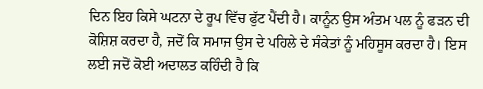ਦਿਨ ਇਹ ਕਿਸੇ ਘਟਨਾ ਦੇ ਰੂਪ ਵਿੱਚ ਫੁੱਟ ਪੈਂਦੀ ਹੈ। ਕਾਨੂੰਨ ਉਸ ਅੰਤਮ ਪਲ ਨੂੰ ਫੜਨ ਦੀ ਕੋਸ਼ਿਸ਼ ਕਰਦਾ ਹੈ, ਜਦੋਂ ਕਿ ਸਮਾਜ ਉਸ ਦੇ ਪਹਿਲੇ ਦੇ ਸੰਕੇਤਾਂ ਨੂੰ ਮਹਿਸੂਸ ਕਰਦਾ ਹੈ। ਇਸ ਲਈ ਜਦੋਂ ਕੋਈ ਅਦਾਲਤ ਕਹਿੰਦੀ ਹੈ ਕਿ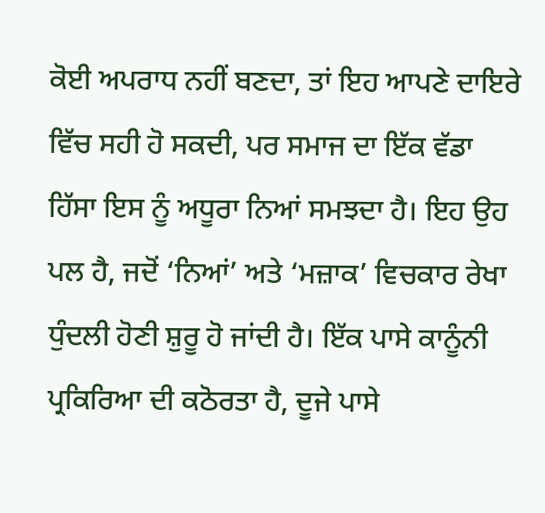ਕੋਈ ਅਪਰਾਧ ਨਹੀਂ ਬਣਦਾ, ਤਾਂ ਇਹ ਆਪਣੇ ਦਾਇਰੇ ਵਿੱਚ ਸਹੀ ਹੋ ਸਕਦੀ, ਪਰ ਸਮਾਜ ਦਾ ਇੱਕ ਵੱਡਾ ਹਿੱਸਾ ਇਸ ਨੂੰ ਅਧੂਰਾ ਨਿਆਂ ਸਮਝਦਾ ਹੈ। ਇਹ ਉਹ ਪਲ ਹੈ, ਜਦੋਂ ‘ਨਿਆਂ’ ਅਤੇ ‘ਮਜ਼ਾਕ’ ਵਿਚਕਾਰ ਰੇਖਾ ਧੁੰਦਲੀ ਹੋਣੀ ਸ਼ੁਰੂ ਹੋ ਜਾਂਦੀ ਹੈ। ਇੱਕ ਪਾਸੇ ਕਾਨੂੰਨੀ ਪ੍ਰਕਿਰਿਆ ਦੀ ਕਠੋਰਤਾ ਹੈ, ਦੂਜੇ ਪਾਸੇ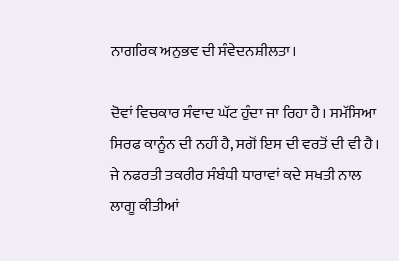ਨਾਗਰਿਕ ਅਨੁਭਵ ਦੀ ਸੰਵੇਦਨਸ਼ੀਲਤਾ।

ਦੋਵਾਂ ਵਿਚਕਾਰ ਸੰਵਾਦ ਘੱਟ ਹੁੰਦਾ ਜਾ ਰਿਹਾ ਹੈ। ਸਮੱਸਿਆ ਸਿਰਫ ਕਾਨੂੰਨ ਦੀ ਨਹੀਂ ਹੈ, ਸਗੋਂ ਇਸ ਦੀ ਵਰਤੋਂ ਦੀ ਵੀ ਹੈ। ਜੇ ਨਫਰਤੀ ਤਕਰੀਰ ਸੰਬੰਧੀ ਧਾਰਾਵਾਂ ਕਦੇ ਸਖਤੀ ਨਾਲ ਲਾਗੂ ਕੀਤੀਆਂ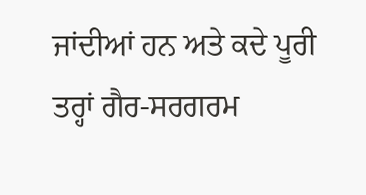ਜਾਂਦੀਆਂ ਹਨ ਅਤੇ ਕਦੇ ਪੂਰੀ ਤਰ੍ਹਾਂ ਗੈਰ-ਸਰਗਰਮ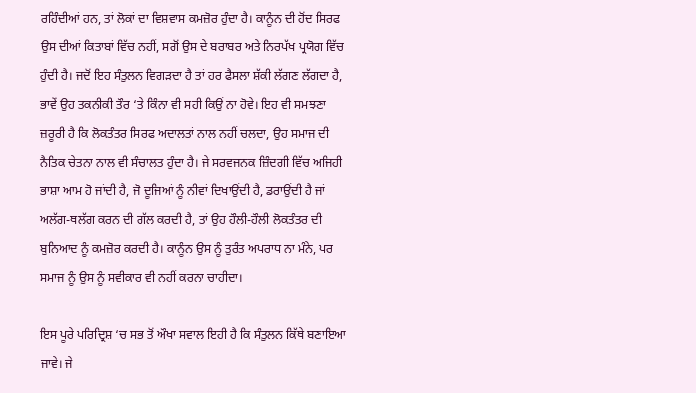ਰਹਿੰਦੀਆਂ ਹਨ, ਤਾਂ ਲੋਕਾਂ ਦਾ ਵਿਸ਼ਵਾਸ ਕਮਜ਼ੋਰ ਹੁੰਦਾ ਹੈ। ਕਾਨੂੰਨ ਦੀ ਹੋਂਦ ਸਿਰਫ ਉਸ ਦੀਆਂ ਕਿਤਾਬਾਂ ਵਿੱਚ ਨਹੀਂ, ਸਗੋਂ ਉਸ ਦੇ ਬਰਾਬਰ ਅਤੇ ਨਿਰਪੱਖ ਪ੍ਰਯੋਗ ਵਿੱਚ ਹੁੰਦੀ ਹੈ। ਜਦੋਂ ਇਹ ਸੰਤੁਲਨ ਵਿਗੜਦਾ ਹੈ ਤਾਂ ਹਰ ਫੈਸਲਾ ਸ਼ੱਕੀ ਲੱਗਣ ਲੱਗਦਾ ਹੈ, ਭਾਵੇਂ ਉਹ ਤਕਨੀਕੀ ਤੌਰ ‘ਤੇ ਕਿੰਨਾ ਵੀ ਸਹੀ ਕਿਉਂ ਨਾ ਹੋਵੇ। ਇਹ ਵੀ ਸਮਝਣਾ ਜ਼ਰੂਰੀ ਹੈ ਕਿ ਲੋਕਤੰਤਰ ਸਿਰਫ ਅਦਾਲਤਾਂ ਨਾਲ ਨਹੀਂ ਚਲਦਾ, ਉਹ ਸਮਾਜ ਦੀ ਨੈਤਿਕ ਚੇਤਨਾ ਨਾਲ ਵੀ ਸੰਚਾਲਤ ਹੁੰਦਾ ਹੈ। ਜੇ ਸਰਵਜਨਕ ਜ਼ਿੰਦਗੀ ਵਿੱਚ ਅਜਿਹੀ ਭਾਸ਼ਾ ਆਮ ਹੋ ਜਾਂਦੀ ਹੈ, ਜੋ ਦੂਜਿਆਂ ਨੂੰ ਨੀਵਾਂ ਦਿਖਾਉਂਦੀ ਹੈ, ਡਰਾਉਂਦੀ ਹੈ ਜਾਂ ਅਲੱਗ-ਥਲੱਗ ਕਰਨ ਦੀ ਗੱਲ ਕਰਦੀ ਹੈ, ਤਾਂ ਉਹ ਹੌਲੀ-ਹੌਲੀ ਲੋਕਤੰਤਰ ਦੀ ਬੁਨਿਆਦ ਨੂੰ ਕਮਜ਼ੋਰ ਕਰਦੀ ਹੈ। ਕਾਨੂੰਨ ਉਸ ਨੂੰ ਤੁਰੰਤ ਅਪਰਾਧ ਨਾ ਮੰਨੇ, ਪਰ ਸਮਾਜ ਨੂੰ ਉਸ ਨੂੰ ਸਵੀਕਾਰ ਵੀ ਨਹੀਂ ਕਰਨਾ ਚਾਹੀਦਾ।

ਇਸ ਪੂਰੇ ਪਰਿਦ੍ਰਿਸ਼ ‘ਚ ਸਭ ਤੋਂ ਔਖਾ ਸਵਾਲ ਇਹੀ ਹੈ ਕਿ ਸੰਤੁਲਨ ਕਿੱਥੇ ਬਣਾਇਆ ਜਾਵੇ। ਜੇ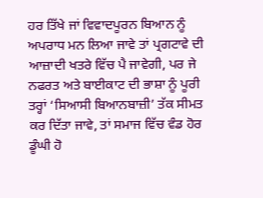ਹਰ ਤਿੱਖੇ ਜਾਂ ਵਿਵਾਦਪੂਰਨ ਬਿਆਨ ਨੂੰ ਅਪਰਾਧ ਮਨ ਲਿਆ ਜਾਵੇ ਤਾਂ ਪ੍ਰਗਟਾਵੇ ਦੀ ਆਜ਼ਾਦੀ ਖਤਰੇ ਵਿੱਚ ਪੈ ਜਾਵੇਗੀ, ਪਰ ਜੇ ਨਫਰਤ ਅਤੇ ਬਾਈਕਾਟ ਦੀ ਭਾਸ਼ਾ ਨੂੰ ਪੂਰੀ ਤਰ੍ਹਾਂ ‘ਸਿਆਸੀ ਬਿਆਨਬਾਜ਼ੀ’ ਤੱਕ ਸੀਮਤ ਕਰ ਦਿੱਤਾ ਜਾਵੇ, ਤਾਂ ਸਮਾਜ ਵਿੱਚ ਵੰਡ ਹੋਰ ਡੂੰਘੀ ਹੋ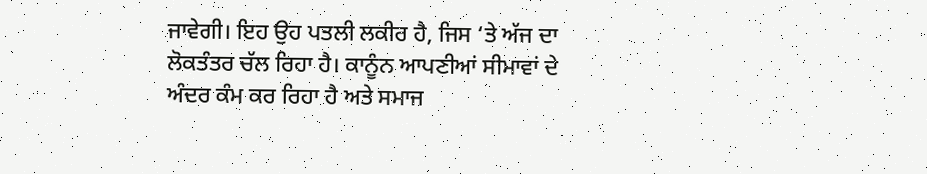ਜਾਵੇਗੀ। ਇਹ ਉਹ ਪਤਲੀ ਲਕੀਰ ਹੈ, ਜਿਸ ‘ਤੇ ਅੱਜ ਦਾ ਲੋਕਤੰਤਰ ਚੱਲ ਰਿਹਾ ਹੈ। ਕਾਨੂੰਨ ਆਪਣੀਆਂ ਸੀਮਾਵਾਂ ਦੇ ਅੰਦਰ ਕੰਮ ਕਰ ਰਿਹਾ ਹੈ ਅਤੇ ਸਮਾਜ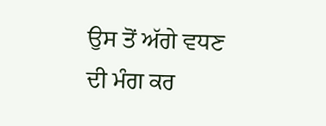ਉਸ ਤੋਂ ਅੱਗੇ ਵਧਣ ਦੀ ਮੰਗ ਕਰ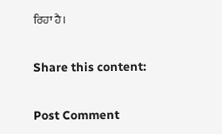ਰਿਹਾ ਹੈ।

Share this content:

Post Comment